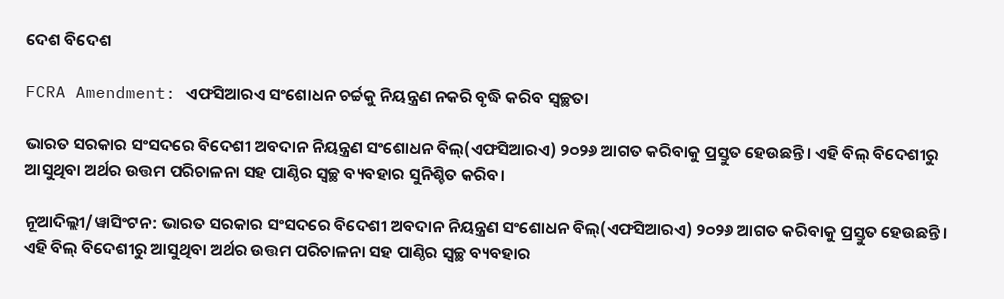ଦେଶ ବିଦେଶ

FCRA Amendment: ଏଫସିଆରଏ ସଂଶୋଧନ ଚର୍ଚ୍ଚକୁ ନିୟନ୍ତ୍ରଣ ନକରି ବୃଦ୍ଧି କରିବ ସ୍ୱଚ୍ଛତା

ଭାରତ ସରକାର ସଂସଦରେ ବିଦେଶୀ ଅବଦାନ ନିୟନ୍ତ୍ରଣ ସଂଶୋଧନ ବିଲ୍(ଏଫସିଆରଏ) ୨୦୨୬ ଆଗତ କରିବାକୁ ପ୍ରସ୍ତୁତ ହେଉଛନ୍ତି। ଏହି ବିଲ୍ ବିଦେଶୀରୁ ଆସୁଥିବା ଅର୍ଥର ଉତ୍ତମ ପରିଚାଳନା ସହ ପାଣ୍ଠିର ସ୍ୱଚ୍ଛ ବ୍ୟବହାର ସୁନିଶ୍ଚିତ କରିବ।

ନୂଆଦିଲ୍ଲୀ/ୱାସିଂଟନ: ଭାରତ ସରକାର ସଂସଦରେ ବିଦେଶୀ ଅବଦାନ ନିୟନ୍ତ୍ରଣ ସଂଶୋଧନ ବିଲ୍(ଏଫସିଆରଏ) ୨୦୨୬ ଆଗତ କରିବାକୁ ପ୍ରସ୍ତୁତ ହେଉଛନ୍ତି। ଏହି ବିଲ୍ ବିଦେଶୀରୁ ଆସୁଥିବା ଅର୍ଥର ଉତ୍ତମ ପରିଚାଳନା ସହ ପାଣ୍ଠିର ସ୍ୱଚ୍ଛ ବ୍ୟବହାର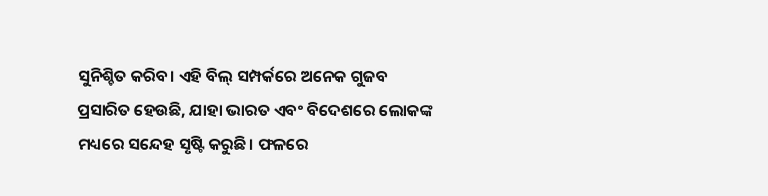ସୁନିଶ୍ଚିତ କରିବ। ଏହି ବିଲ୍ ସମ୍ପର୍କରେ ଅନେକ ଗୁଜବ ପ୍ରସାରିତ ହେଉଛି, ଯାହା ଭାରତ ଏବଂ ବିଦେଶରେ ଲୋକଙ୍କ ମଧ୍ୟରେ ସନ୍ଦେହ ସୃଷ୍ଟି କରୁଛି। ଫଳରେ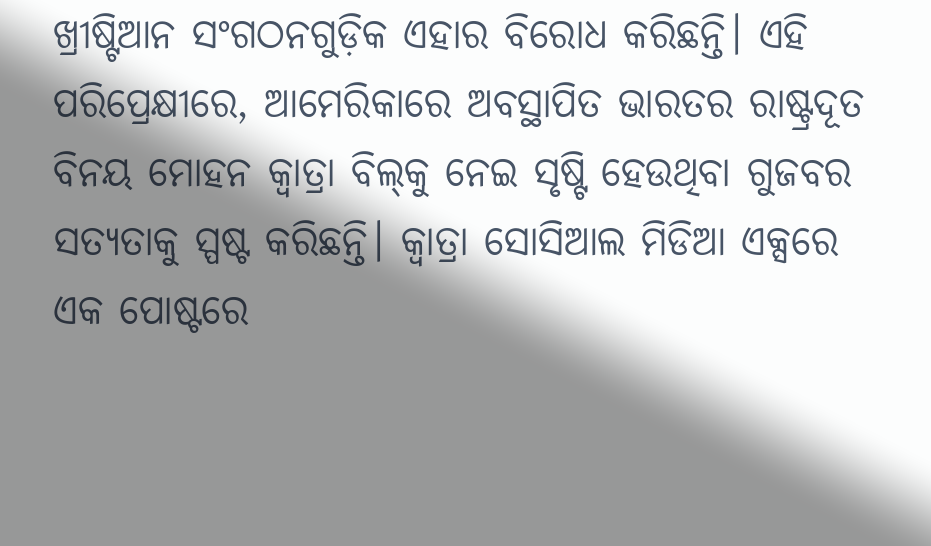ଖ୍ରୀଷ୍ଟିଆନ ସଂଗଠନଗୁଡ଼ିକ ଏହାର ବିରୋଧ କରିଛନ୍ତି। ଏହି ପରିପ୍ରେକ୍ଷୀରେ, ଆମେରିକାରେ ଅବସ୍ଥାପିତ ଭାରତର ରାଷ୍ଟ୍ରଦୂତ ବିନୟ ମୋହନ କ୍ୱାତ୍ରା ବିଲ୍‌କୁ ନେଇ ସୃଷ୍ଟି ହେଉଥିବା ଗୁଜବର ସତ୍ୟତାକୁ ସ୍ପଷ୍ଟ କରିଛନ୍ତି। କ୍ୱାତ୍ରା ସୋସିଆଲ ମିଡିଆ ଏକ୍ସରେ ଏକ ପୋଷ୍ଟରେ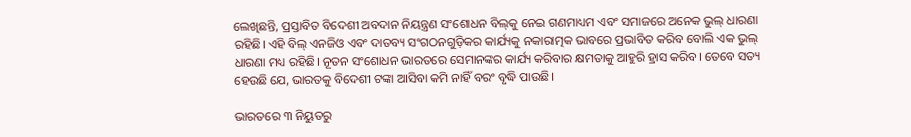ଲେଖିଛନ୍ତି, ପ୍ରସ୍ତାବିତ ବିଦେଶୀ ଅବଦାନ ନିୟନ୍ତ୍ରଣ ସଂଶୋଧନ ବିଲ୍‌କୁ ନେଇ ଗଣମାଧ୍ୟମ ଏବଂ ସମାଜରେ ଅନେକ ଭୁଲ୍ ଧାରଣା ରହିଛି। ଏହି ବିଲ୍ ଏନଜିଓ ଏବଂ ଦାତବ୍ୟ ସଂଗଠନଗୁଡ଼ିକର କାର୍ଯ୍ୟକୁ ନକାରାତ୍ମକ ଭାବରେ ପ୍ରଭାବିତ କରିବ ବୋଲି ଏକ ଭୁଲ୍ ଧାରଣା ମଧ୍ୟ ରହିଛି। ନୂତନ ସଂଶୋଧନ ଭାରତରେ ସେମାନଙ୍କର କାର୍ଯ୍ୟ କରିବାର କ୍ଷମତାକୁ ଆହୁରି ହ୍ରାସ କରିବ। ତେବେ ସତ୍ୟ ହେଉଛି ଯେ, ଭାରତକୁ ବିଦେଶୀ ଟଙ୍କା ଆସିବା କମି ନାହିଁ ବରଂ ବୃଦ୍ଧି ପାଉଛି।

ଭାରତରେ ୩ ନିୟୁତରୁ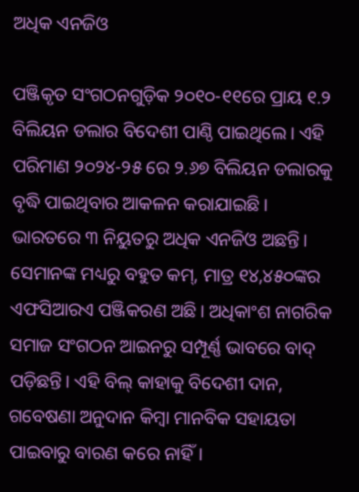ଅଧିକ ଏନଜିଓ

ପଞ୍ଜିକୃତ ସଂଗଠନଗୁଡ଼ିକ ୨୦୧୦-୧୧ରେ ପ୍ରାୟ ୧.୨ ବିଲିୟନ ଡଲାର ବିଦେଶୀ ପାଣ୍ଠି ପାଇଥିଲେ। ଏହି ପରିମାଣ ୨୦୨୪-୨୫ ରେ ୨.୬୭ ବିଲିୟନ ଡଲାରକୁ ବୃଦ୍ଧି ପାଇଥିବାର ଆକଳନ କରାଯାଇଛି। ଭାରତରେ ୩ ନିୟୁତରୁ ଅଧିକ ଏନଜିଓ ଅଛନ୍ତି। ସେମାନଙ୍କ ମଧ୍ୟରୁ ବହୁତ କମ୍, ମାତ୍ର ୧୪,୪୫୦ଙ୍କର ଏଫସିଆରଏ ପଞ୍ଜିକରଣ ଅଛି। ଅଧିକାଂଶ ନାଗରିକ ସମାଜ ସଂଗଠନ ଆଇନରୁ ସମ୍ପୂର୍ଣ୍ଣ ଭାବରେ ବାଦ୍ ପଡ଼ିଛନ୍ତି। ଏହି ବିଲ୍ କାହାକୁ ବିଦେଶୀ ଦାନ, ଗବେଷଣା ଅନୁଦାନ କିମ୍ବା ମାନବିକ ସହାୟତା ପାଇବାରୁ ବାରଣ କରେ ନାହିଁ।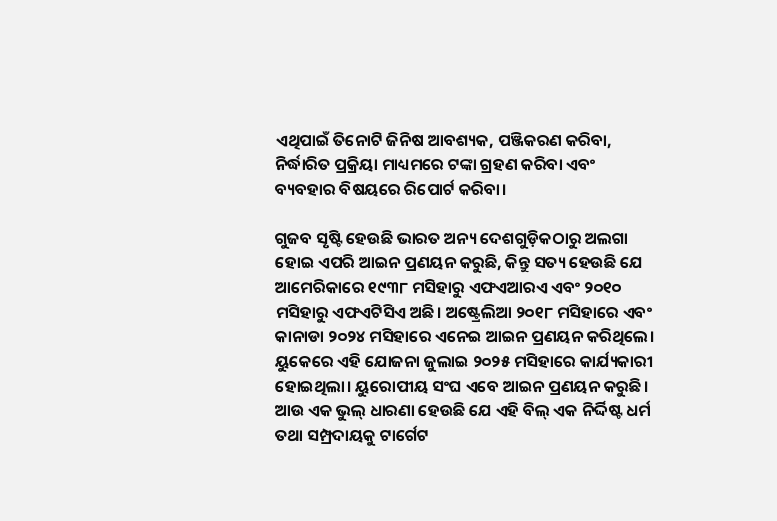ଏଥିପାଇଁ ତିନୋଟି ଜିନିଷ ଆବଶ୍ୟକ, ପଞ୍ଜିକରଣ କରିବା, ନିର୍ଦ୍ଧାରିତ ପ୍ରକ୍ରିୟା ମାଧ୍ୟମରେ ଟଙ୍କା ଗ୍ରହଣ କରିବା ଏବଂ ବ୍ୟବହାର ବିଷୟରେ ରିପୋର୍ଟ କରିବା।

ଗୁଜବ ସୃଷ୍ଟି ହେଉଛି ଭାରତ ଅନ୍ୟ ଦେଶଗୁଡ଼ିକଠାରୁ ଅଲଗା ହୋଇ ଏପରି ଆଇନ ପ୍ରଣୟନ କରୁଛି, କିନ୍ତୁ ସତ୍ୟ ହେଉଛି ଯେ ଆମେରିକାରେ ୧୯୩୮ ମସିହାରୁ ଏଫଏଆରଏ ଏବଂ ୨୦୧୦ ମସିହାରୁ ଏଫଏଟିସିଏ ଅଛି। ଅଷ୍ଟ୍ରେଲିଆ ୨୦୧୮ ମସିହାରେ ଏବଂ କାନାଡା ୨୦୨୪ ମସିହାରେ ଏନେଇ ଆଇନ ପ୍ରଣୟନ କରିଥିଲେ। ୟୁକେରେ ଏହି ଯୋଜନା ଜୁଲାଇ ୨୦୨୫ ମସିହାରେ କାର୍ଯ୍ୟକାରୀ ହୋଇଥିଲା। ୟୁରୋପୀୟ ସଂଘ ଏବେ ଆଇନ ପ୍ରଣୟନ କରୁଛି। ଆଉ ଏକ ଭୁଲ୍ ଧାରଣା ହେଉଛି ଯେ ଏହି ବିଲ୍ ଏକ ନିର୍ଦ୍ଦିଷ୍ଟ ଧର୍ମ ତଥା ସମ୍ପ୍ରଦାୟକୁ ଟାର୍ଗେଟ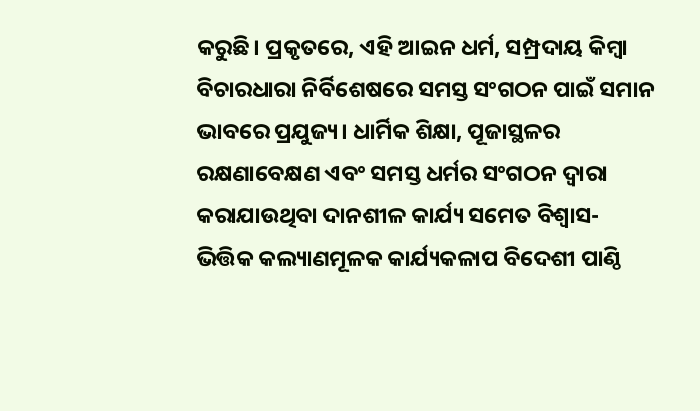କରୁଛି। ପ୍ରକୃତରେ, ଏହି ଆଇନ ଧର୍ମ, ସମ୍ପ୍ରଦାୟ କିମ୍ବା ବିଚାରଧାରା ନିର୍ବିଶେଷରେ ସମସ୍ତ ସଂଗଠନ ପାଇଁ ସମାନ ଭାବରେ ପ୍ରଯୁଜ୍ୟ। ଧାର୍ମିକ ଶିକ୍ଷା, ପୂଜାସ୍ଥଳର ରକ୍ଷଣାବେକ୍ଷଣ ଏବଂ ସମସ୍ତ ଧର୍ମର ସଂଗଠନ ଦ୍ୱାରା କରାଯାଉଥିବା ଦାନଶୀଳ କାର୍ଯ୍ୟ ସମେତ ବିଶ୍ୱାସ-ଭିତ୍ତିକ କଲ୍ୟାଣମୂଳକ କାର୍ଯ୍ୟକଳାପ ବିଦେଶୀ ପାଣ୍ଠି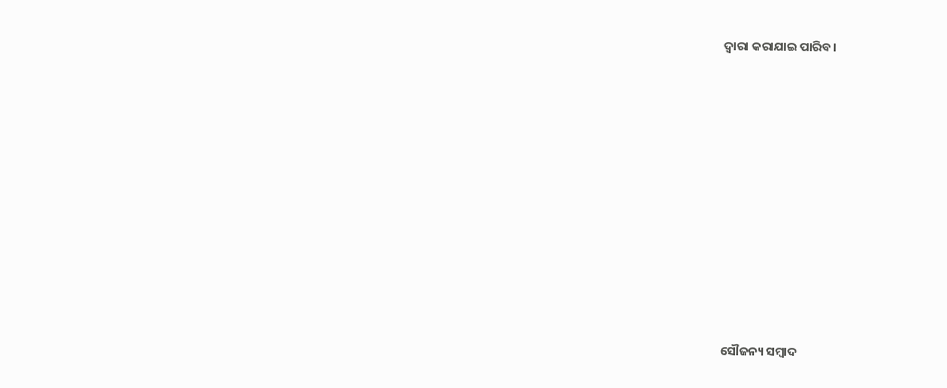ଦ୍ବାରା କରାଯାଇ ପାରିବ।













ସୌଜନ୍ୟ ସମ୍ବାଦ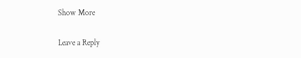Show More

Leave a Reply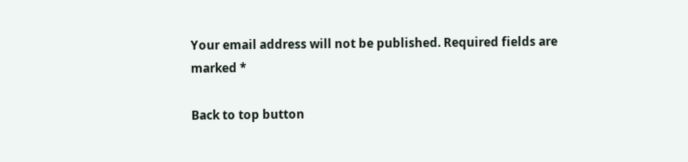Your email address will not be published. Required fields are marked *

Back to top button